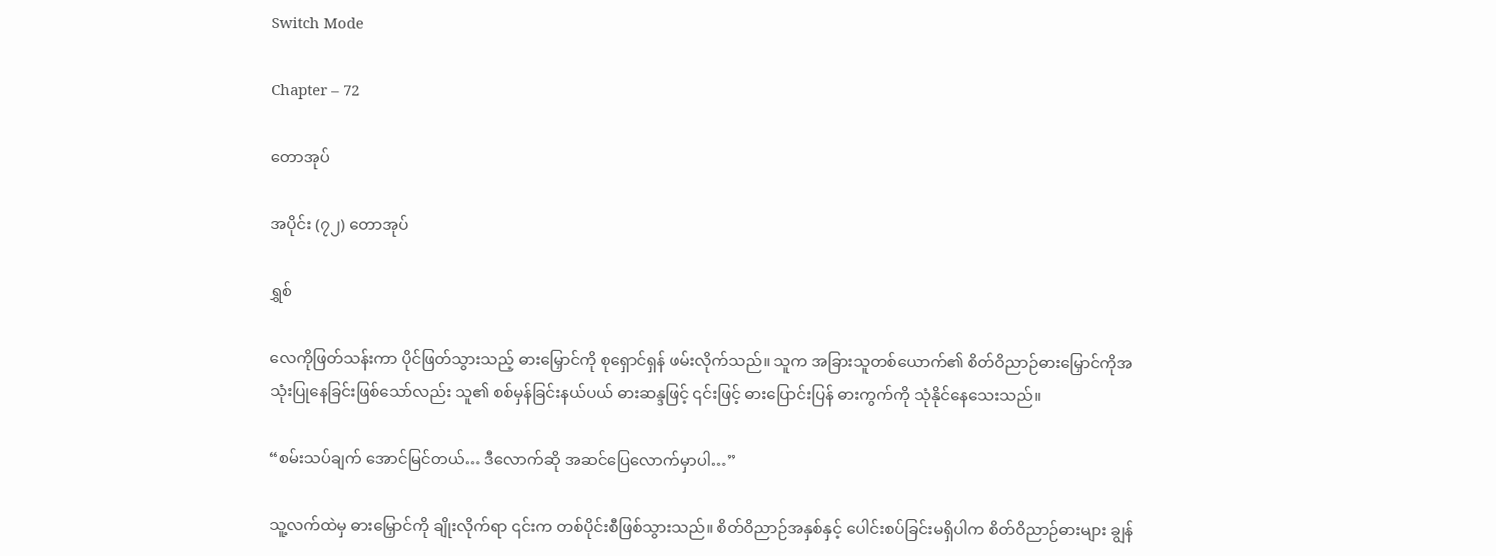Switch Mode

Chapter – 72

တောအုပ်

အပိုင်း (၇၂) တောအုပ်

ရွှစ်

လေကိုဖြတ်သန်းကာ ပိုင်ဖြတ်သွားသည့် ဓားမြှောင်ကို စုရှောင်ရှန် ဖမ်းလိုက်သည်။ သူက အခြားသူတစ်ယောက်၏ စိတ်ဝိညာဉ်ဓားမြှောင်ကိုအသုံးပြုနေခြင်းဖြစ်သော်လည်း သူ၏ စစ်မှန်ခြင်းနယ်ပယ် ဓားဆန္ဒဖြင့် ၎င်းဖြင့် ဓားပြောင်းပြန် ဓားကွက်ကို သုံနိုင်နေသေးသည်။

“စမ်းသပ်ချက် အောင်မြင်တယ်… ဒီလောက်ဆို အဆင်ပြေလောက်မှာပါ…”

သူ့လက်ထဲမှ ဓားမြှောင်ကို ချိုးလိုက်ရာ ၎င်းက တစ်ပိုင်းစီဖြစ်သွားသည်။ စိတ်ဝိညာဉ်အနှစ်နှင့် ပေါင်းစပ်ခြင်းမရှိပါက စိတ်ဝိညာဉ်ဓားများ ချွန်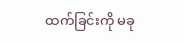ထက်ခြင်းကို မခု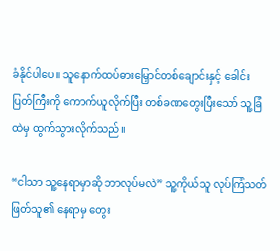ခံနိုင်ပါပေ။ သူနောက်ထပ်ဓားမြှောင်တစ်ချောင်းနှင့် ခေါင်းပြတ်ကြီးကို ကောက်ယူလိုက်ပြီး တစ်ခဏတွေးပြီးသော် သူ့ခြံထဲမှ ထွက်သွားလိုက်သည်။

“ငါသာ သူ့နေရာမှာဆို ဘာလုပ်မလဲ” သူ့ကိုယ်သူ လုပ်ကြံသတ်ဖြတ်သူ၏ နေရာမှ တွေး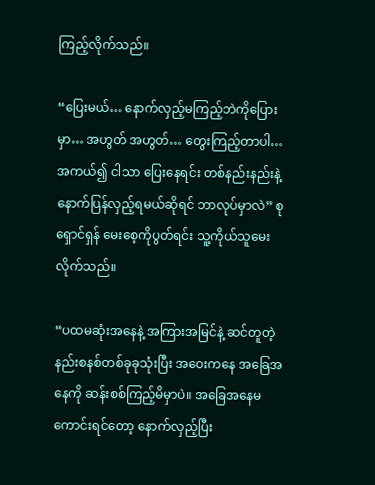ကြည့်လိုက်သည်။

“ပြေးမယ်… နောက်လှည့်မကြည့်ဘဲကိုပြေားမှာ… အဟွတ် အဟွတ်… တွေးကြည့်တာပါ… အကယ်၍ ငါသာ ပြေးနေရင်း တစ်နည်းနည်းနဲ့ နောက်ပြန်လှည့်ရမယ်ဆိုရင် ဘာလုပ်မှာလဲ” စုရှောင်ရှန် မေးစေ့ကိုပွတ်ရင်း သူ့ကိုယ်သူမေးလိုက်သည်။

“ပထမဆုံးအနေနဲ့ အကြားအမြင်နဲ့ ဆင်တူတဲ့ နည်းစနစ်တစ်ခုခုသုံးပြီး အဝေးကနေ အခြေအနေကို ဆန်းစစ်ကြည့်မိမှာပဲ။ အခြေအနေမကောင်းရင်တော့ နောက်လှည့်ပြီး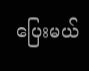ပြေးမယ်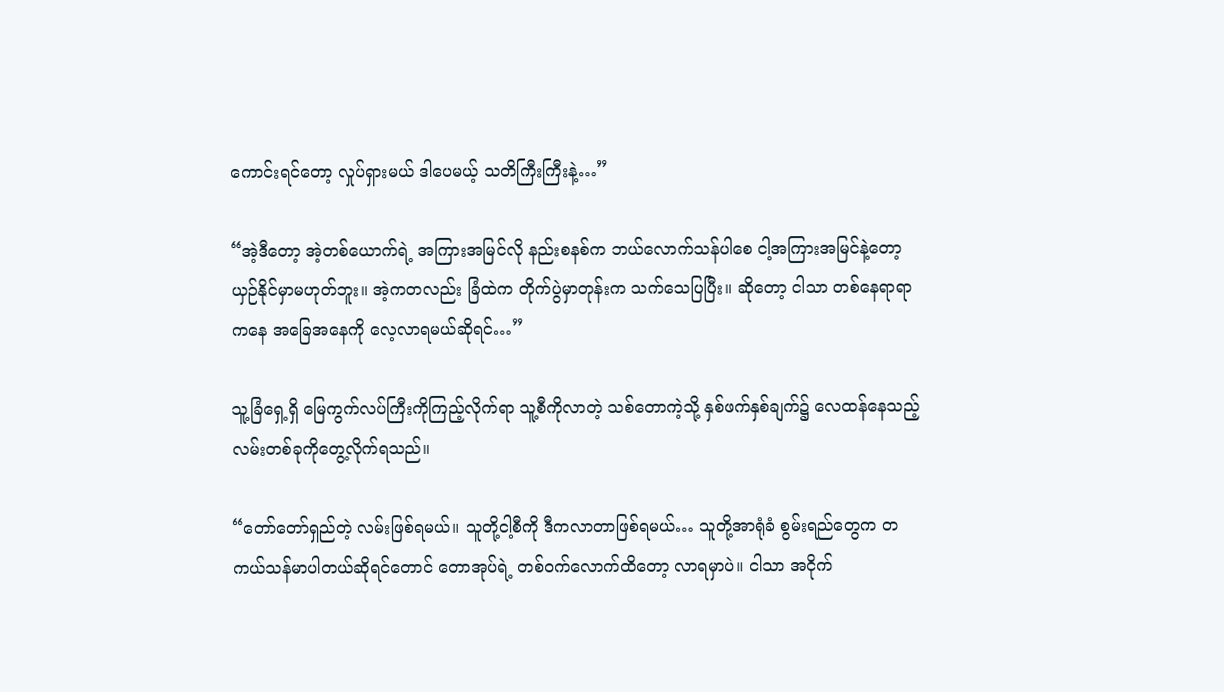ကောင်းရင်တော့ လှုပ်ရှားမယ် ဒါပေမယ့် သတိကြီးကြီးနဲ့…”

“အဲ့ဒီတော့ အဲ့တစ်ယောက်ရဲ့ အကြားအမြင်လို နည်းစနစ်က ဘယ်လောက်သန်ပါစေ ငါ့အကြားအမြင်နဲ့တော့ ယှဉ်နိုင်မှာမဟုတ်ဘူး။ အဲ့ကတလည်း ခြံထဲက တိုက်ပွဲမှာတုန်းက သက်သေပြပြီး။ ဆိုတော့ ငါသာ တစ်နေရာရာကနေ အခြေအနေကို လေ့လာရမယ်ဆိုရင်…”

သူ့ခြံရှေ့ရှိ မြေကွက်လပ်ကြီးကိုကြည့်လိုက်ရာ သူ့စီကိုလာတဲ့ သစ်တောကဲ့သို့ နှစ်ဖက်နှစ်ချက်၌ လေထန်နေသည့်လမ်းတစ်ခုကိုတွေ့လိုက်ရသည်။

“တော်တော်ရှည်တဲ့ လမ်းဖြစ်ရမယ်။ သူတို့ငါ့စီကို ဒီကလာတာဖြစ်ရမယ်… သူတို့အာရုံခံ စွမ်းရည်တွေက တကယ်သန်မာပါတယ်ဆိုရင်တောင် တောအုပ်ရဲ့ တစ်၀က်လောက်‌ထိတော့ လာရမှာပဲ။ ငါသာ အငိုက်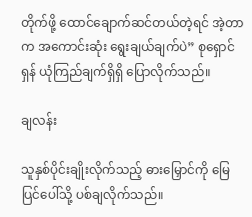တိုက်ဖို့ ထောင်ချောက်ဆင်တယ်တဲ့ရင် အဲ့တာက အကောင်းဆုံး ရွေးချယ်ချက်ပဲ” စုရှောင်ရှန် ယုံကြည်ချက်ရှိရှိ ပြောလိုက်သည်။

ချလန်း

သူနှစ်ပိုင်းချိုးလိုက်သည့် ဓားမြှောင်ကို မြေပြင်ပေါ်သို့ ပစ်ချလိုက်သည်။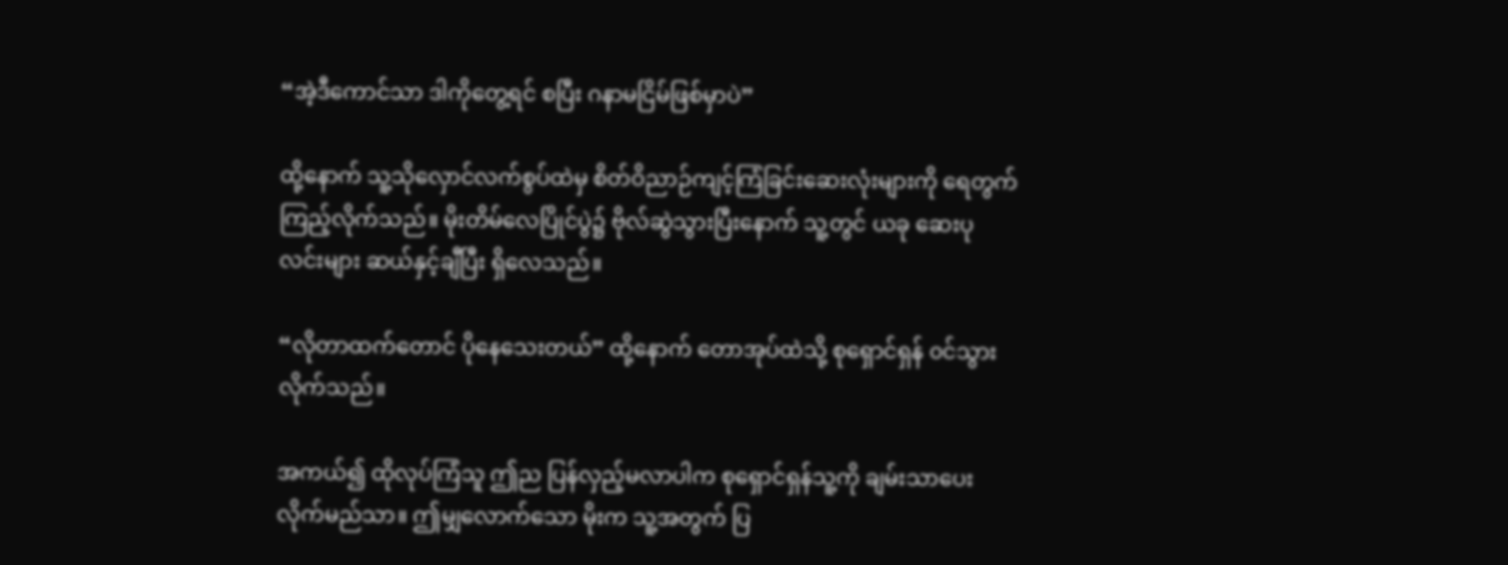“အဲ့ဒီကောင်သာ ဒါကိုတွေ့ရင် စပြီး ဂနာမငြိမ်ဖြစ်မှာပဲ”

ထို့နောက် သူ့‌သိုလှောင်လက်စွပ်ထဲမှ စိတ်ဝိညာဉ်ကျင့်ကြံခြင်းဆေးလုံးများကို ရေတွက်ကြည့်လိုက်သည်။ မိုးတိမ်လေပြိုင်ပွဲ၌ ဗိုလ်ဆွဲသွားပြီးနောက် သူ့တွင် ယခု ဆေးပုလင်းများ ဆယ်နှင့်ချီပြီး ရှိလေသည်။

“လိုတာထက်တောင် ပိုနေသေးတယ်” ထို့နောက် တောအုပ်ထဲသို့ စုရှောင်ရှန် ၀င်သွားလိုက်သည်။

အကယ်၍ ထိုလုပ်ကြံသူ ဤည ပြန်လှည့်မလာပါက စုရှောင်ရှန်သူ့ကို ချမ်းသာပေးလိုက်မည်သာ။ ဤမျှလောက်သော မိုးက‌ သူ့အတွက် ပြ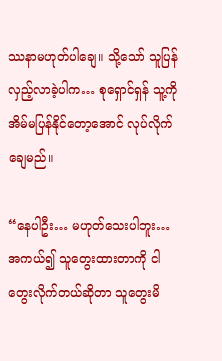ဿနာမဟုတ်ပါချေ။ သို့သော် သူပြန်လှည့်လာခဲ့ပါက… စုရှောင်ရှန် သူ့ကို အိမ်မပြန်နိုင်တော့အောင် လုပ်လိုက်ချေမည်။

“နေပါဦး… မဟုတ်သေးပါဘူး… အကယ်၍ သူ‌တွေးထားတာကို ငါတွေးလိုက်တယ်ဆိုတာ သူတွေးမိ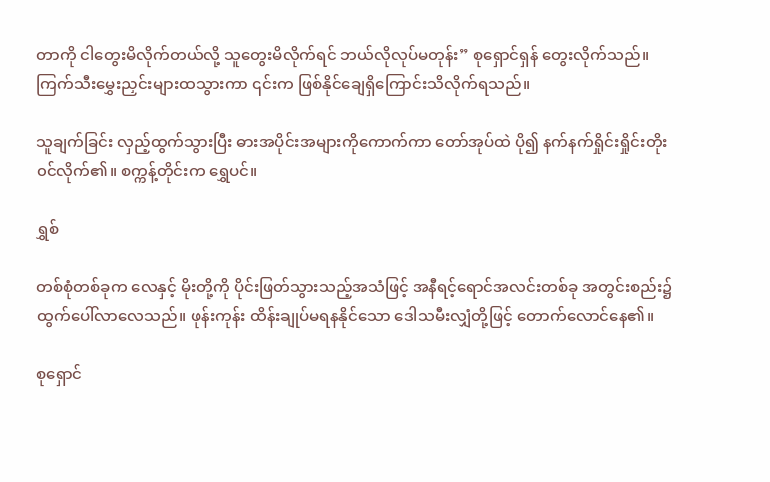တာကို ငါတွေးမိလိုက်တယ်လို့ သူတွေးမိလိုက်ရင် ဘယ်လိုလုပ်မတုန်း” စုရှောင်ရှန် တွေးလိုက်သည်။ ကြက်သီးမွှေးညှင်းများထသွားကာ ၎င်းက ဖြစ်နိုင်ချေရှိကြောင်းသိလိုက်ရသည်။

သူချက်ခြင်း လှည့်ထွက်သွားပြီး ဓားအပိုင်းအများကိုကောက်ကာ တော်အုပ်ထဲ ပို၍ နက်နက်ရှိုင်းရှိုင်းတိုး၀င်လိုက်၏။ စက္ကန့်တိုင်းက ရွှေပင်။

ရွှစ်

တစ်စုံတစ်ခုက လေနှင့် မိုးတို့ကို ပိုင်းဖြတ်သွားသည့်အသံဖြင့် အနီရင့်ရောင်အလင်းတစ်ခု အတွင်းစည်း၌ ထွက်ပေါ်လာလေသည်။ ဖုန်းကုန်း ထိန်းချုပ်မရနနိုင်သော ဒေါသမီးလျှံတို့ဖြင့် တောက်လောင်နေ၏။

စုရှောင်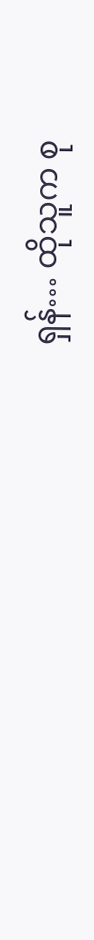ရှန်… ထိုသူက စု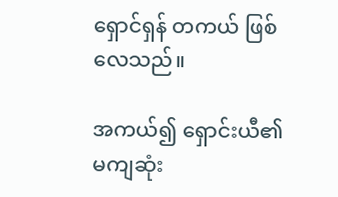ရှောင်ရှန် တကယ် ဖြစ်လေသည်။

အကယ်၍ ရှောင်းယီ၏ မကျဆုံး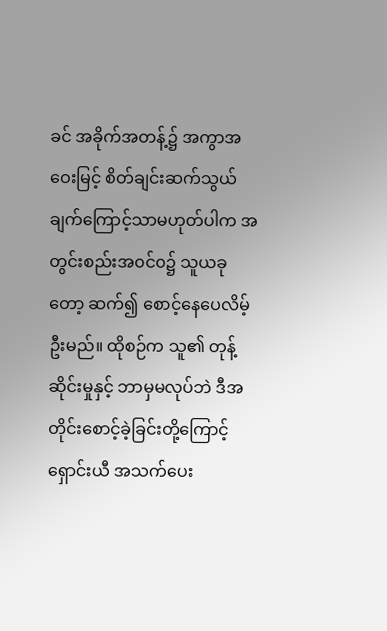ခင် အခိုက်အတန့်၌ အကွာအဝေးမြင့် စိတ်ချင်းဆက်သွယ်ချက်ကြောင့်သာမဟုတ်ပါက အတွင်းစည်းအ၀င်၀၌ သူယခုတော့ ဆက်၍ စောင့်နေပေလိမ့်ဦးမည်။ ထိုစဉ်က သူ၏ တုန့်ဆိုင်းမှုနှင့် ဘာမှမလုပ်ဘဲ ဒီအတိုင်းစောင့်ခဲ့ခြင်းတို့ကြောင့် ရှောင်းယီ အသက်ပေး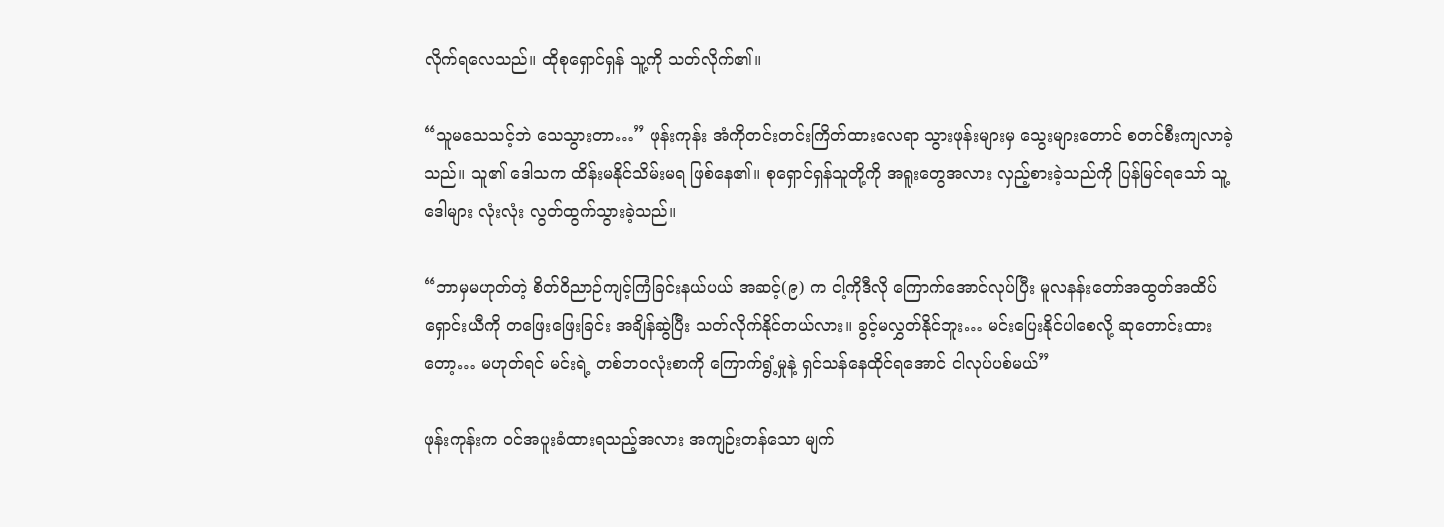လိုက်ရလေသည်။ ထိုစုရှောင်ရှန် သူ့ကို သတ်လိုက်၏။

“သူမသေသင့်ဘဲ သေသွားတာ…” ဖုန်းကုန်း အံကိုတင်းတင်းကြိတ်ထားလေရာ သွားဖုန်းများမှ သွေးများတောင် စတင်စီးကျလာခဲ့သည်။ သူ၏ ဒေါသက ထိန်းမနိုင်သိမ်းမရ ဖြစ်နေ၏။ စုရှောင်ရှန်သူတို့ကို အရူးတွေအလား လှည့်စားခဲ့သည်ကို ပြန်မြင်ရသော် သူ့ဒေါများ လုံးလုံး လွတ်ထွက်သွားခဲ့သည်။

“ဘာမှမဟုတ်တဲ့ စိတ်ဝိညာဉ်ကျင့်ကြံခြင်းနယ်ပယ် အဆင့်(၉) က ငါ့ကိုဒီလို ကြောက်အောင်လုပ်ပြီး မူလနန်း‌တော်အထွတ်အထိပ် ရှောင်းယီကို တဖြေးဖြေးခြင်း အချိန်ဆွဲပြီး သတ်လိုက်နိုင်တယ်လား။ ခွင့်မလွှတ်နိုင်ဘူး… မင်းပြေးနိုင်ပါစေလို့ ဆုတောင်းထားတော့… မဟုတ်ရင် မင်းရဲ့ တစ်ဘ၀လုံးစာကို ကြောက်ရွံ့မှုနဲ့ ရှင်သန်နေထိုင်ရအောင် ငါလုပ်ပစ်မယ်”

ဖုန်းကုန်းက ၀င်အပူးခံထားရသည့်အလား အကျဉ်းတန်သော မျက်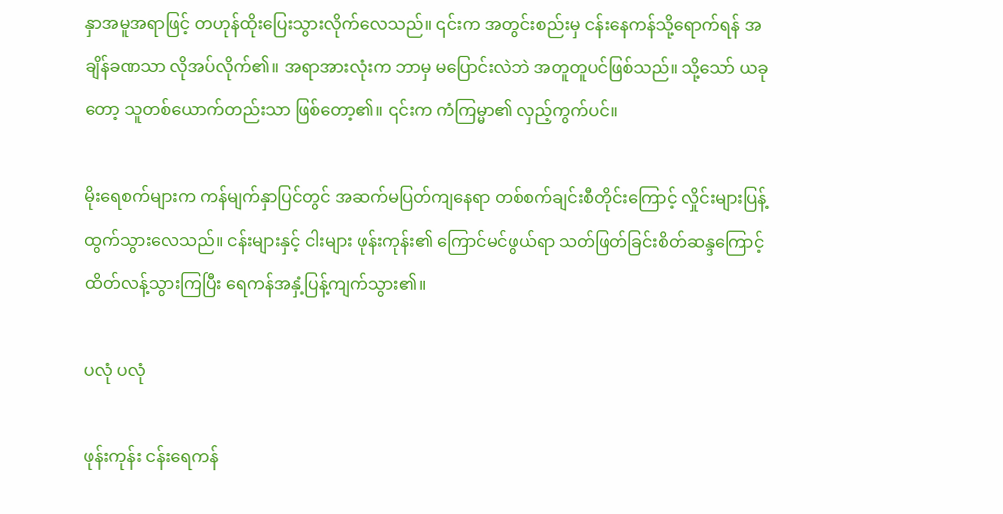နှာအမူအရာဖြင့် တဟုန်ထိုးပြေးသွားလိုက်လေသည်။ ၎င်းက အတွင်းစည်းမှ ငန်းနေကန်သို့ရောက်ရန် အချိန်ခဏသာ လိုအပ်လိုက်၏။ အရာအားလုံးက ဘာမှ မပြောင်းလဲဘဲ အတူတူပင်ဖြစ်သည်။ သို့သော် ယခုတော့ သူတစ်ယောက်တည်းသာ ဖြစ်တော့၏။ ၎င်းက ကံကြမ္မာ၏ လှည့်ကွက်ပင်။

မိုးရေစက်များက ကန်မျက်နှာပြင်တွင် အဆက်မပြတ်ကျနေရာ တစ်စက်ချင်းစီတိုင်းကြောင့် လှိုင်းများပြန့်ထွက်သွားလေသည်။ ငန်းများနှင့် ငါးများ ဖုန်းကုန်း၏ ကြောင်မင်ဖွယ်ရာ သတ်ဖြတ်ခြင်းစိတ်ဆန္ဒကြောင့် ထိတ်လန့်သွားကြပြီး ရေကန်အနှံ့ပြန့်ကျက်သွား၏။

ပလုံ ပလုံ

ဖုန်းကုန်း ငန်းရေကန်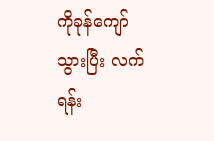ကို‌ခုန်ကျော်သွားပြီး လက်ရန်း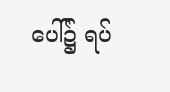ပေါ်၌ ရပ်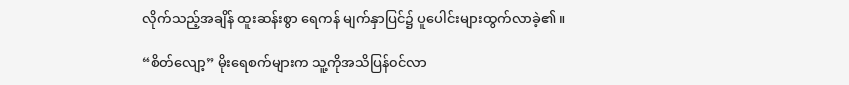လိုက်သည့်အချိန် ထူးဆန်းစွာ ရေကန် မျက်နှာပြင်၌ ပူပေါင်းများထွက်လာခဲ့၏။

“စိတ်လျော့” မိုးရေစက်များက သူ့ကိုအသိပြန်၀င်လာ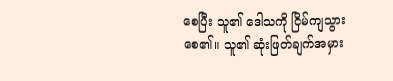စေပြီး သူ၏ ဒေါသကို ‌ငြိမ်ကျသွားစေ၏။ သူ၏ ဆုံးဖြတ်ချက်အမှား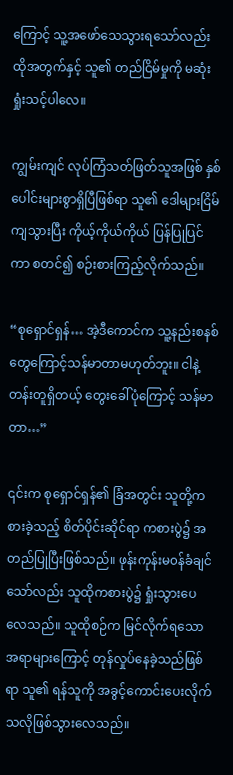ကြောင့် သူ့အဖော်သေသွားရသော်လည်း ထိုအတွက်နှင့် သူ၏ တည်ငြိမ်မှုကို မဆုံးရှုံးသင့်ပါလေ။

ကျွမ်းကျင် လုပ်ကြံသတ်ဖြတ်သူအဖြစ် နှစ်ပေါင်းများစွာရှိပြီဖြစ်ရာ သူ၏ ဒေါများငြိမ်ကျသွားပြီး ကိုယ့်ကိုယ်ကိုယ် ပြန်ပြုပြင်ကာ စတင်၍ စဉ်းစားကြည့်လိုက်သည်။

“စုရှောင်ရှန်… အဲ့ဒီကောင်က သူ့နည်းစနစ်တွေကြောင့်သန်မာတာမဟုတ်ဘူး။ ငါနဲ့တန်းတူရှိတယ့် တွေးခေါ်ပုံကြောင့် သန်မာတာ…”

၎င်းက စုရှောင်ရှန်၏ ခြံအတွင်း သူတို့ကစားခဲ့သည့် စိတ်ပိုင်းဆိုင်ရာ ကစားပွဲ၌ အတည်ပြုပြီးဖြစ်သည်။ ဖုန်းကုန်းမ၀န်ခံချင်သော်လည်း သူထိုကစားပွဲ၌ ရှုံးသွားပေလေသည်။ သူထိုစဉ်က မြင်လိုက်ရသော အရာများကြောင့် တုန်လှုပ်နေခဲ့သည်ဖြစ်ရာ သူ၏ ရန်သူကို အခွင့်ကောင်းပေးလိုက်သလိုဖြစ်သွားလေသည်။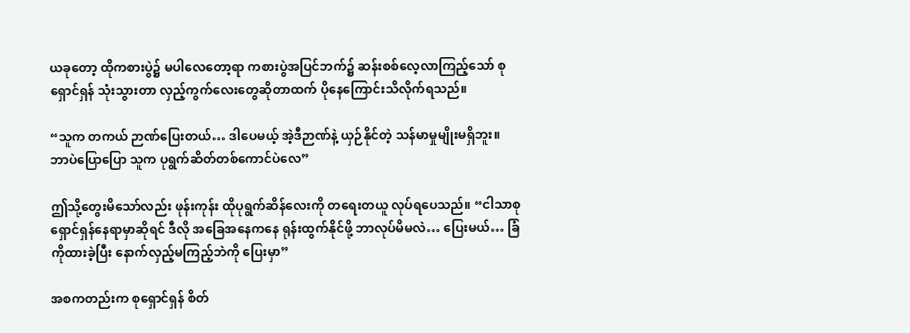ယခုတော့ ထိုကစားပွဲ၌ မပါလေတော့ရာ ကစားပွဲအပြင်ဘက်၌ ဆန်းစစ်လေ့လာကြည့်သော် စုရှောင်ရှန် သုံးသွားတာ လှည့်ကွက်လေးတွေဆိုတာထက် ပိုနေကြောင်းသိလိုက်ရသည်။

“သူက တကယ် ဉာဏ်ပြေးတယ်… ဒါပေမယ့် အဲ့ဒီဉာဏ်နဲ့ ယှဉ်နိုင်တဲ့ သန်မာမှုမျိုးမရှိဘူး။ ဘာပဲပြောပြော သူက ပုရွက်ဆိတ်တစ်ကောင်ပဲလေ”

ဤသို့တွေးမိသော်လည်း ဖုန်းကုန်း ထိုပုရွက်ဆိန်လေးကို တရေးတယူ လုပ်ရပေသည်။ “ငါသာစုရှောင်ရှန်နေရာမှာဆိုရင် ဒီလို အခြေအနေကနေ ရုန်းထွက်နိုင်ဖို့ ဘာလုပ်မိမလဲ… ပြေးမယ်… ခြံကိုထားခဲ့ပြီး နောက်လှည့်မကြည့်ဘဲကို ပြေးမှာ”

အစကတည်းက စုရှောင်ရှန် စိတ်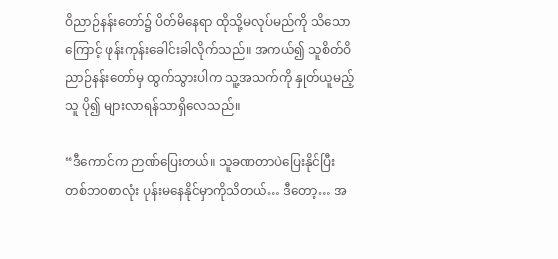ဝိညာဉ်နန်းတော်၌ ပိတ်မိနေရာ ထိုသို့မလုပ်မည်ကို သိသောကြောင့် ဖုန်းကုန်းခေါင်းခါလိုက်သည်။ အကယ်၍ သူစိတ်ဝိညာဉ်နန်းတော်မှ ထွက်သွားပါက သူ့အသက်ကို နှုတ်ယူမည့်သူ ပို၍ များလာရန်သာရှိလေသည်။

“ဒီကောင်က ဉာဏ်ပြေးတယ်။ သူခဏတာပဲပြေးနိုင်ပြီး တစ်ဘ၀စာလုံး ပုန်းမနေနိုင်မှာကိုသိတယ်… ဒီတော့… အ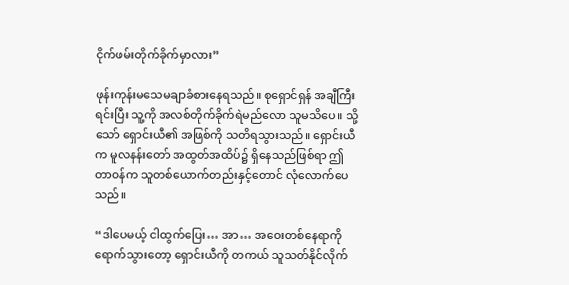ငိုက်ဖမ်းတိုက်ခိုက်မှာလား”

ဖုန်းကုန်းမသေမချာခံစားနေရသည်။ စုရှောင်ရှန် အချီကြီးရင်းပြီး သူ့ကို အလစ်တိုက်ခိုက်ရဲမည်လော သူမသိပေ။ သို့သော် ရှောင်းယီ၏ အဖြစ်ကို သတိရသွားသည်။ ရှောင်းယီက မူလနန်းတော် အထွတ်အထိပ်၌ ရှိနေသည်ဖြစ်ရာ ဤတာ၀န်က သူတစ်ယောက်တည်းနှင့်တောင် လုံလောက်ပေသည်။

“ဒါပေမယ့် ငါထွက်ပြေး… အာ… အဝေးတစ်နေရာကို ရောက်သွားတော့ ရှောင်းယီကို တကယ် သူသတ်နိုင်လိုက်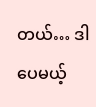တယ်… ဒါပေမယ့်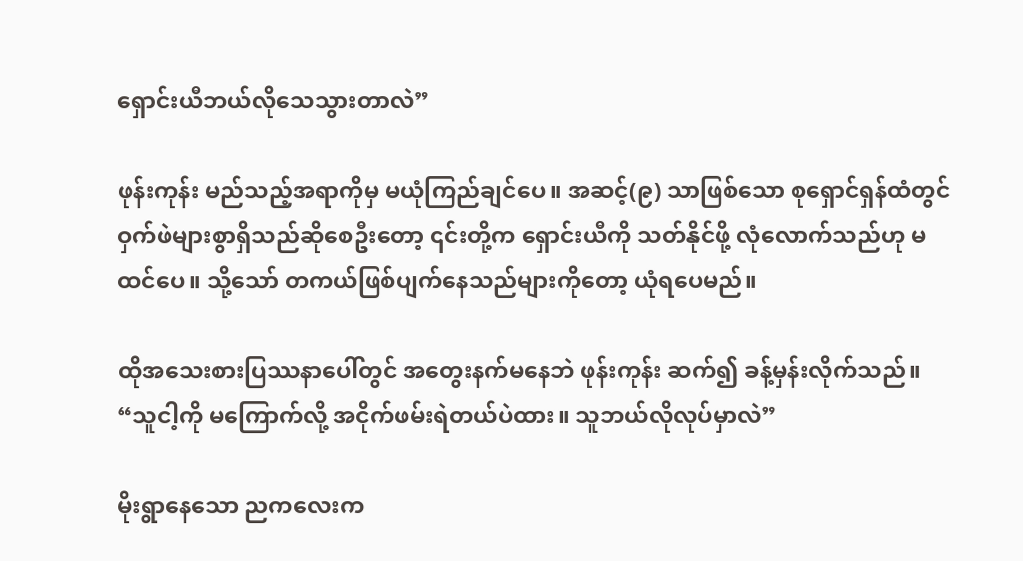ရှောင်းယီဘယ်လိုသေသွားတာလဲ”

ဖုန်းကုန်း မည်သည့်အရာကိုမှ မယုံကြည်ချင်‌ပေ။ အဆင့်(၉) သာဖြစ်သော စုရှောင်ရှန်ထံတွင် ဝှက်ဖဲများစွာရှိသည်ဆိုစေဦးတော့ ၎င်းတို့က ရှောင်းယီကို သတ်နိုင်ဖို့ လုံလောက်သည်ဟု မထင်ပေ။ သို့သော် တကယ်ဖြစ်ပျက်နေသည်များကိုတော့ ယုံရပေမည်။

ထိုအသေးစားပြဿနာပေါ်တွင် အတွေးနက်မနေဘဲ ဖုန်းကုန်း ဆက်၍ ခန့်မှန်း‌လိုက်သည်။ “သူငါ့ကို မကြောက်လို့ အငိုက်ဖမ်းရဲတယ်ပဲထား။ သူဘယ်လိုလုပ်မှာလဲ”

မိုးရွာနေသော ညကလေးက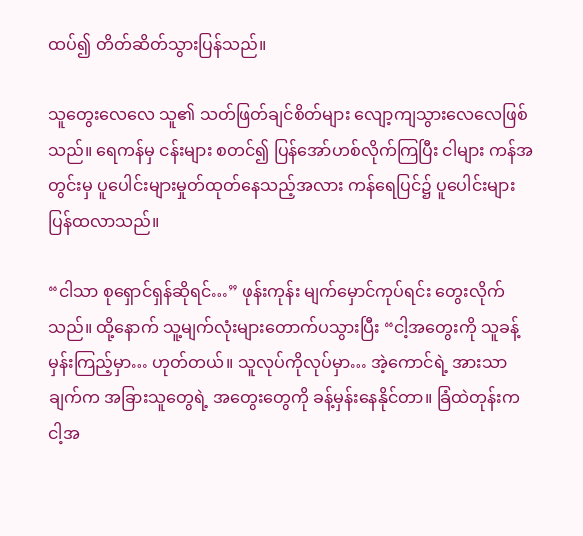ထပ်၍ တိတ်ဆိတ်သွားပြန်သည်။

သူတွေးလေလေ သူ၏ သတ်ဖြတ်ချင်စိတ်များ လျော့ကျသွားလေလေဖြစ်သည်။ ‌ရေကန်မှ ငန်းများ စတင်၍ ပြန်အော်ဟစ်လိုက်ကြပြီး ငါများ ကန်အတွင်းမှ ပူပေါင်းများမှုတ်ထုတ်နေသည့်အလား ကန်ရေပြင်၌ ပူပေါင်းများပြန်ထလာသည်။

“ငါသာ စုရှောင်ရှန်ဆိုရင်…” ဖုန်းကုန်း မျက်မှောင်ကုပ်ရင်း တွေးလိုက်သည်။ ထို့နောက် သူ့မျက်လုံးများတောက်ပသွားပြီး “ငါ့‌အတွေးကို သူခန့်မှန်းကြည့်မှာ… ဟုတ်တယ်။ သူလုပ်ကိုလုပ်မှာ… အဲ့ကောင်ရဲ့ အားသာချက်က အခြားသူတွေရဲ့ အတွေးတွေကို ခန့်မှန်းနေနိုင်တာ။ ခြံထဲတုန်းက ငါ့အ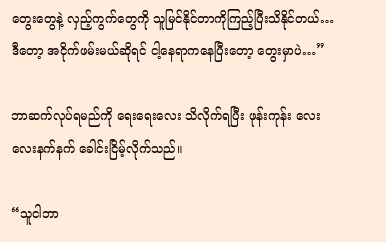တွေးတွေနဲ့ လှည့်ကွက်တွေကို သူမြင်နိုင်တာကိုကြည့်ပြီးသိနိုင်တယ်… ဒီတော့ အငိုက်ဖမ်းမယ်‌ဆိုရင် ငါ့နေရာကနေပြီးတော့ တွေးမှာပဲ…”

ဘာဆက်လုပ်ရမည်ကို ရေးရေးလေး သိလိုက်ရပြီး ဖုန်းကုန်း လေးလေးနက်နက် ခေါင်းငြိမ့်လိုက်သည်။

“သူငါဘာ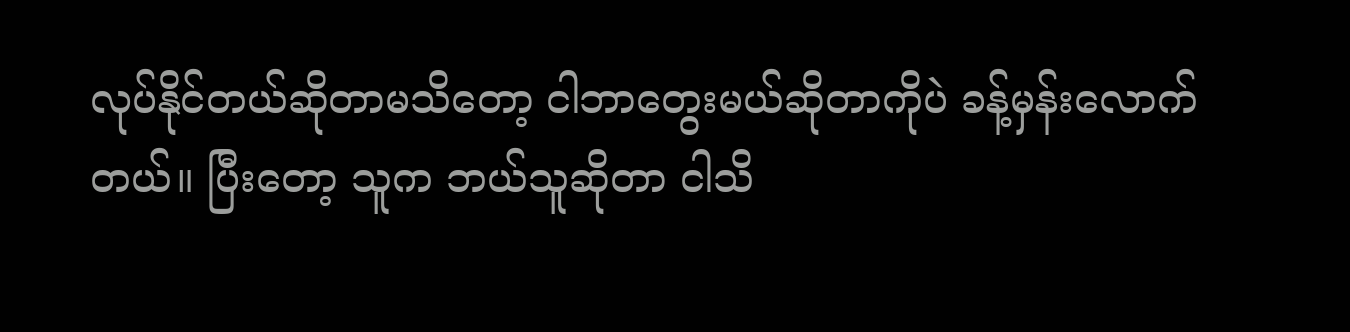လုပ်နိုင်တယ်ဆိုတာမသိတော့ ငါဘာတွေးမယ်ဆိုတာကိုပဲ ခန့်မှန်းလောက်တယ်။ ပြီးတော့ သူက ဘယ်သူဆိုတာ ငါသိ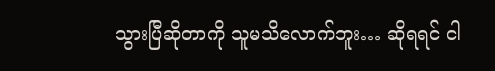သွားပြီဆိုတာကို သူမသိလောက်ဘူး… ဆိုရရင် ငါ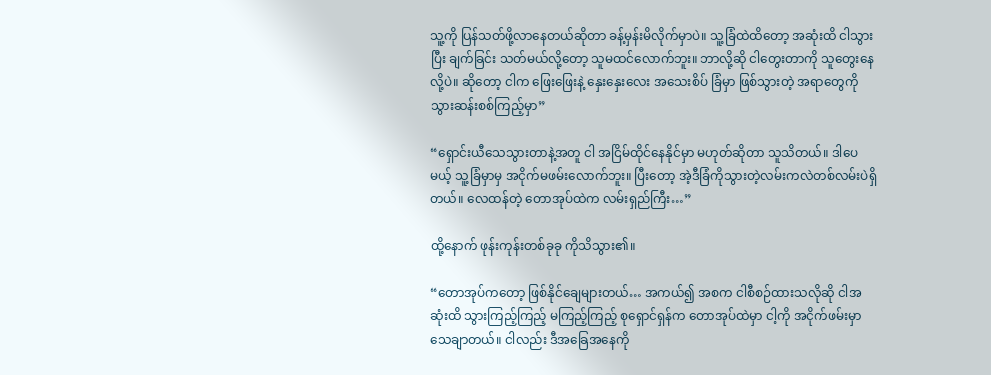သူ့ကို ပြန်သတ်ဖို့လာနေတယ်ဆိုတာ ခန့်မှန်းမိလိုက်မှာပဲ။ သူ့ခြံထဲထိတော့ အဆုံးထိ ငါသွားပြီး ချက်ခြင်း သတ်မယ်လို့တော့ သူမထင်လောက်ဘူး။ ဘာလို့ဆို ငါတွေးတာကို သူတွေးနေလို့ပဲ။ ‌ဆိုတော့ ငါက ဖြေးဖြေးနဲ့ နှေးနှေးလေး အသေးစိပ် ခြံမှာ ဖြစ်သွားတဲ့ အရာတွေကို သွားဆန်းစစ်ကြည့်မှာ”

“ရှောင်းယီသေသွားတာနဲ့အတူ ငါ အငြိမ်ထိုင်နေနိုင်မှာ မဟုတ်ဆိုတာ သူသိတယ်။ ဒါပေမယ့် သူ့ခြံမှာမှ အငိုက်မဖမ်းလောက်ဘူး။ ပြီးတော့ အဲ့ဒီခြံကိုသွားတဲ့လမ်းကလဲတစ်လမ်းပဲရှိတယ်။ လေထန်တဲ့ တောအုပ်ထဲက လမ်းရှည်ကြီး…”

ထို့နောက် ဖုန်းကုန်းတစ်ခုခု ကိုသိသွား၏။

“တောအုပ်ကတော့ ဖြစ်နိုင်ချေများတယ်… အကယ်၍ အစက ငါစီစဉ်ထားသလိုဆို ငါအဆုံးထိ သွားကြည့်ကြည့် မကြည့်ကြည့် စုရှောင်ရှန်က တောအုပ်ထဲမှာ ငါ့ကို အငိုက်ဖမ်းမှာသေချာတယ်။ ငါလည်း ဒီအခြေအနေကို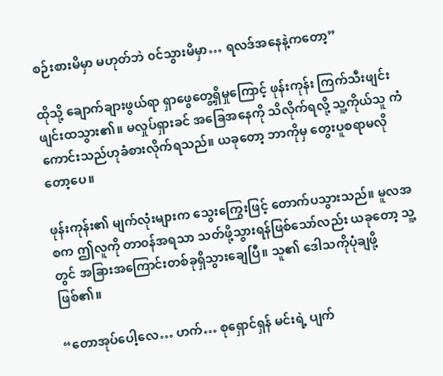စဉ်းစားမိမှာ မဟုတ်ဘဲ ၀င်သွားမိမှာ… ရလဒ်အနေနဲ့ကတော့”

ထိုသို့ ချောက်ချားဖွယ်ရာ ရှာဖွေတွေ့ရှိမှုကြောင့် ဖုန်းကုန်း ကြက်သီးဖျင်းဖျင်းထသွား၏။ မလှုပ်ရှားခင် အခြေအနေကို သိလိုက်ရလို့ သူ့ကိုယ်သူ ကံကောင်းသည်ဟုခံစားလိုက်ရသည်။ ယခုတော့ ဘာကိုမှ တွေးပူစရာမလိုတော့ပေ။

ဖုန်းကုန်း၏ မျက်လုံးများက သွေးကြွေးဖြင့် တောက်ပသွားသည်။ မူလအစက ဤလူကို တာ၀န်အရသာ သတ်ဖို့သွားရန်ဖြစ်သော်လည်း ယခုတော့ သူ့တွင် အခြားအကြောင်းတစ်ခုရှိသွားချေပြီ။ သူ၏ ဒေါသကိုပုံချဖို့ဖြစ်၏။

“တောအုပ်ပေါ့လေ… ဟက်… စုရှောင်ရှန် မင်းရဲ့ ပျက်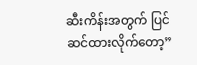ဆီးကိန်းအတွက် ပြင်ဆင်ထားလိုက်တော့”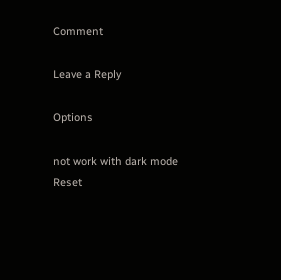Comment

Leave a Reply

Options

not work with dark mode
Reset